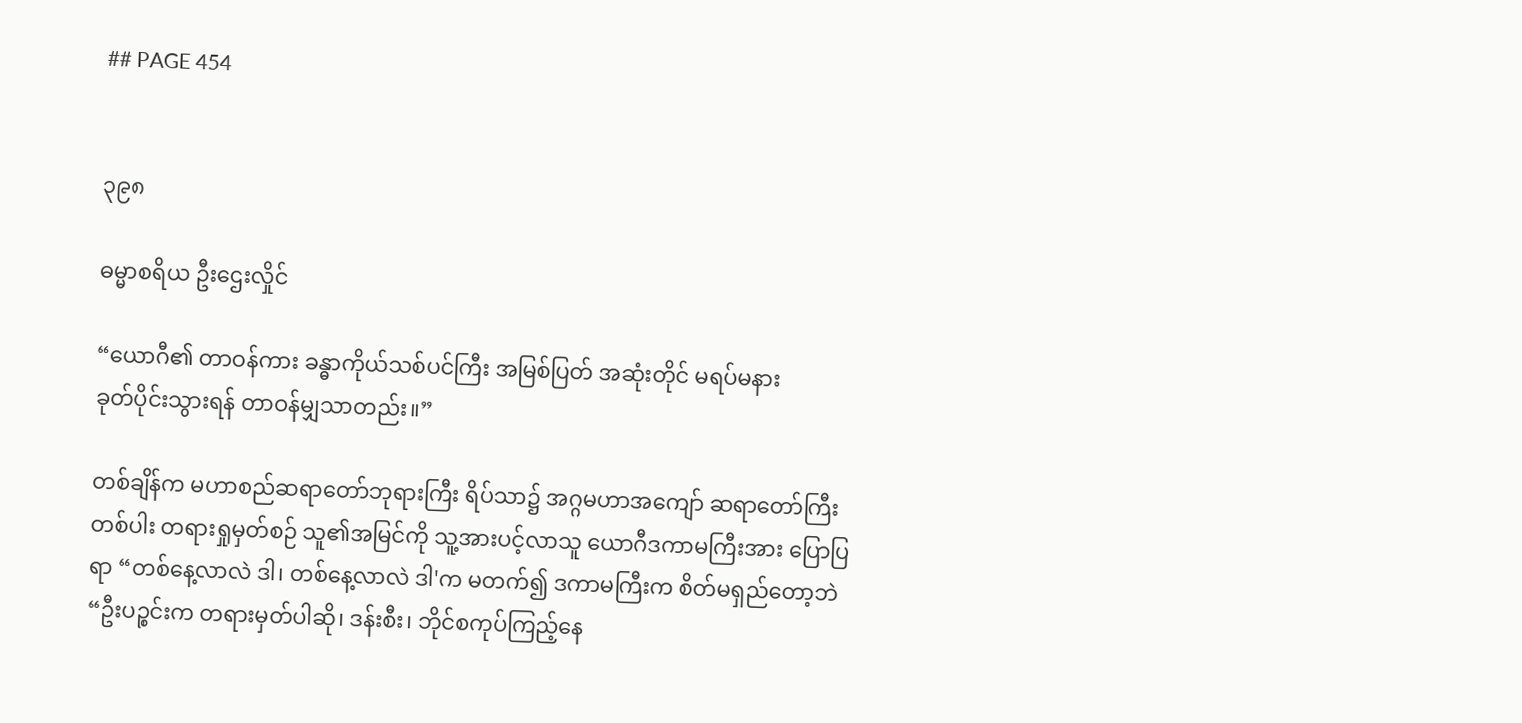## PAGE 454


၃၉၈

ဓမ္မာစရိယ ဦးဌေးလှိုင်

“ယောဂီ၏ တာဝန်ကား ခန္ဓာကိုယ်သစ်ပင်ကြီး အမြစ်ပြတ် အဆုံးတိုင် မရပ်မနား
ခုတ်ပိုင်းသွားရန် တာဝန်မျှသာတည်း။”

တစ်ချိန်က မဟာစည်ဆရာတော်ဘုရားကြီး ရိပ်သာ၌ အဂ္ဂမဟာအကျော် ဆရာတော်ကြီး
တစ်ပါး တရားရှုမှတ်စဉ် သူ၏အမြင်ကို သူ့အားပင့်လာသူ ယောဂီဒကာမကြီးအား ပြောပြ
ရာ “တစ်နေ့လာလဲ ဒါ၊ တစ်နေ့လာလဲ ဒါ'က မတက်၍ ဒကာမကြီးက စိတ်မရှည်တော့ဘဲ
“ဦးပဉ္စင်းက တရားမှတ်ပါဆို၊ ဒန်းစီး၊ ဘိုင်စကုပ်ကြည့်နေ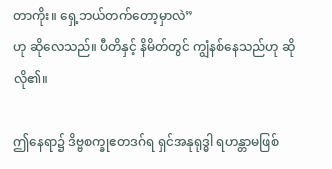တာကိုး။ ရှေ့ဘယ်တက်တော့မှာလဲ”
ဟု ဆိုလေသည်။ ပီတိနှင့် နိမိတ်တွင် ကျွံနစ်နေသည်ဟု ဆိုလို၏။

ဤနေရာ၌ ဒိဗ္ဗစက္ခုဧတဒဂ်ရ ရှင်အနုရုဒ္ဓါ ရဟန္တာမဖြစ်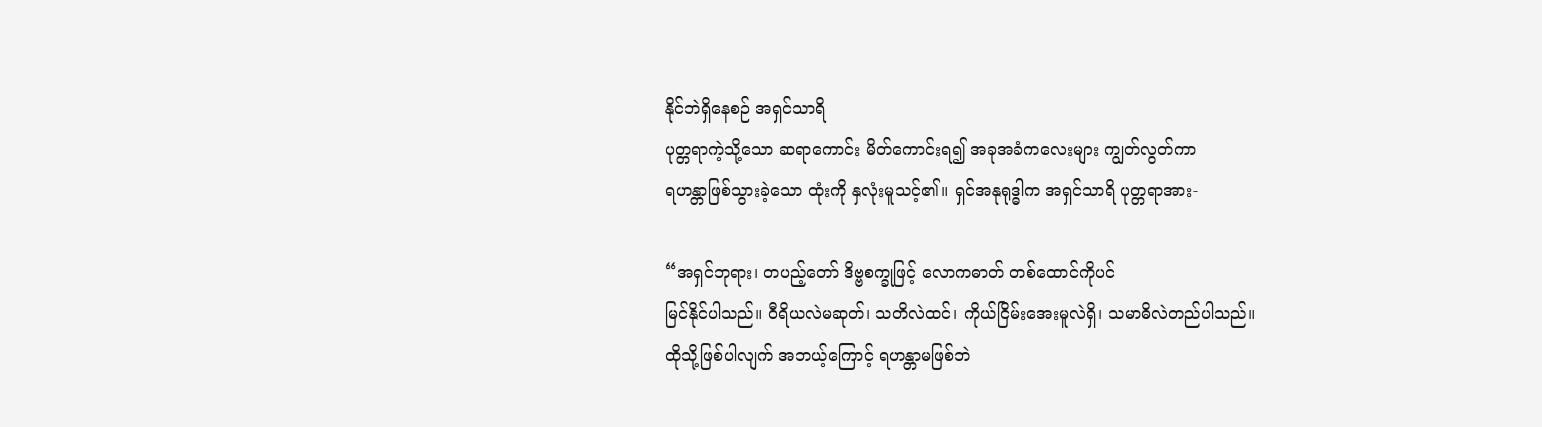နိုင်ဘဲရှိနေစဉ် အရှင်သာရိ
ပုတ္တရာကဲ့သို့သော ဆရာကောင်း မိတ်ကောင်းရ၍ အခုအခံကလေးများ ကျွတ်လွတ်ကာ
ရဟန္တာဖြစ်သွားခဲ့သော ထုံးကို နှလုံးမူသင့်၏။ ရှင်အနုရုဒ္ဓါက အရှင်သာရိ ပုတ္တရာအား-

“အရှင်ဘုရား၊ တပည့်တော် ဒိဗ္ဗစက္ခုဖြင့် လောကဓာတ် တစ်ထောင်ကိုပင်
မြင်နိုင်ပါသည်။ ဝီရိယလဲမဆုတ်၊ သတိလဲထင်၊ ကိုယ်ငြိမ်းအေးမူလဲရှိ၊ သမာဓိလဲတည်ပါသည်။
ထိုသို့ဖြစ်ပါလျက် အဘယ့်ကြောင့် ရဟန္တာမဖြစ်ဘဲ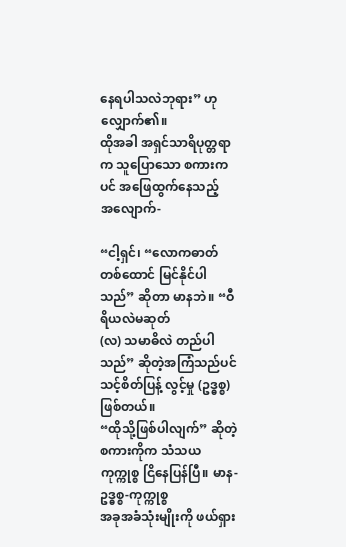နေရပါသလဲဘုရား” ဟု လျှောက်၏။
ထိုအခါ အရှင်သာရိပုတ္တရာက သူပြောသော စကားကပင် အဖြေထွက်နေသည့်
အလျောက်-

“ငါ့ရှင်၊ “လောကဓာတ်တစ်ထောင် မြင်နိုင်ပါသည်” ဆိုတာ မာနဘဲ။ “ဝီရိယလဲမဆုတ်
(လ) သမာဓိလဲ တည်ပါသည်” ဆိုတဲ့အကြံသည်ပင် သင့်စိတ်ပြန့် လွင့်မှု (ဥဒ္ဓစ္စ) ဖြစ်တယ်။
“ထိုသို့ဖြစ်ပါလျက်” ဆိုတဲ့ စကားကိုက သံသယကုက္ကုစ္စ ငြိနေပြန်ပြီ။ မာန-ဥဒ္ဓစ္စ-ကုက္ကုစ္စ
အခုအခံသုံးမျိုးကို ဖယ်ရှား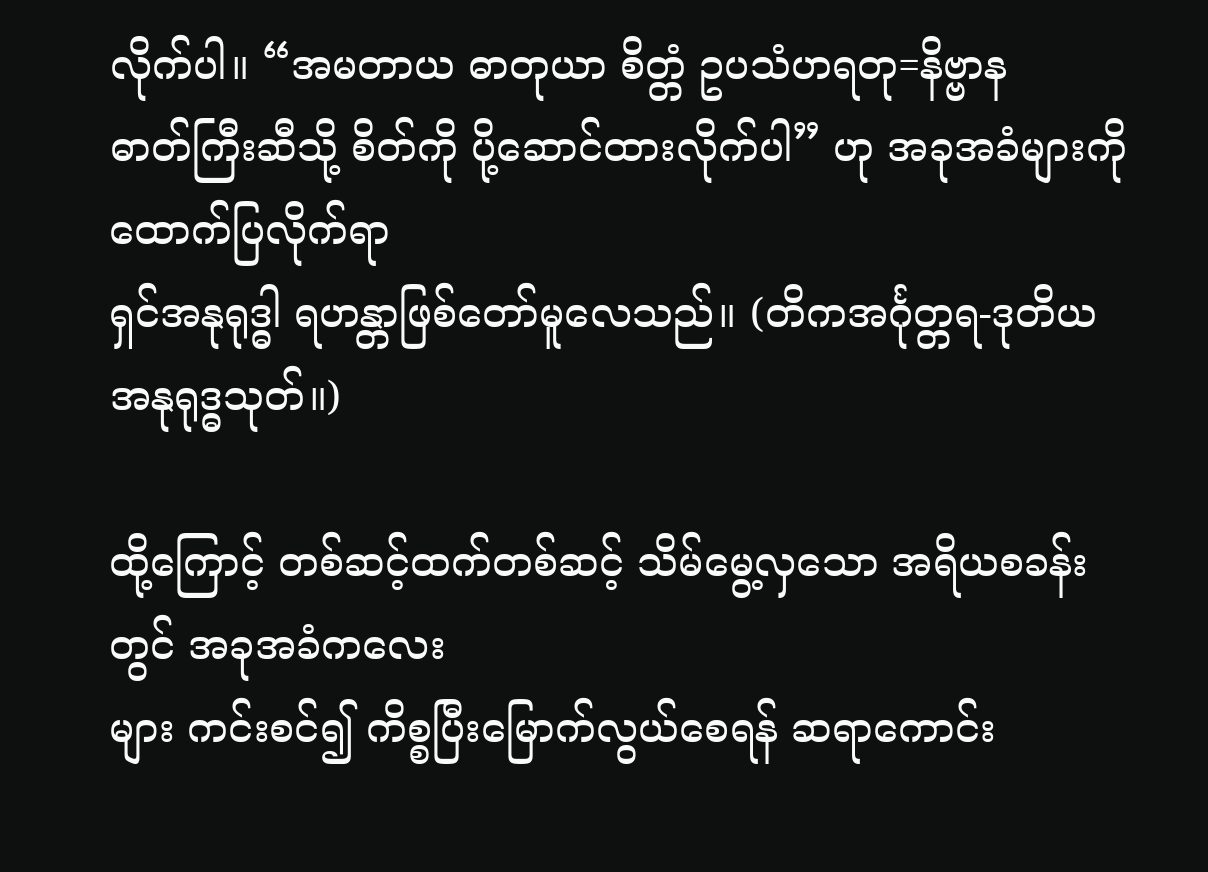လိုက်ပါ။ “အမတာယ ဓာတုယာ စိတ္တံ ဥပသံဟရတု=နိဗ္ဗာန
ဓာတ်ကြီးဆီသို့ စိတ်ကို ပို့ဆောင်ထားလိုက်ပါ” ဟု အခုအခံများကို ထောက်ပြလိုက်ရာ
ရှင်အနုရုဒ္ဓါ ရဟန္တာဖြစ်တော်မူလေသည်။ (တိကအင်္ဂုတ္တရ-ဒုတိယ အနုရုဒ္ဓသုတ်။)

ထို့ကြောင့် တစ်ဆင့်ထက်တစ်ဆင့် သိမ်မွေ့လှသော အရိယစခန်းတွင် အခုအခံကလေး
များ ကင်းစင်၍ ကိစ္စပြီးမြောက်လွယ်စေရန် ဆရာကောင်း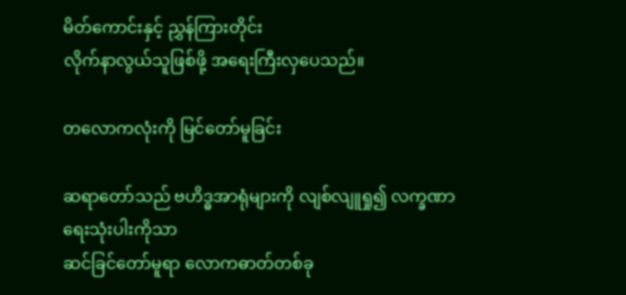မိတ်ကောင်းနှင့် ညွှန်ကြားတိုင်း
လိုက်နာလွယ်သူဖြစ်ဖို့ အရေးကြီးလှပေသည်။

တလောကလုံးကို မြင်တော်မူခြင်း

ဆရာတော်သည် ဗဟိဒ္ဓအာရုံများကို လျစ်လျူရှု၍ လက္ခဏာရေးသုံးပါးကိုသာ
ဆင်ခြင်တော်မူရာ လောကဓာတ်တစ်ခု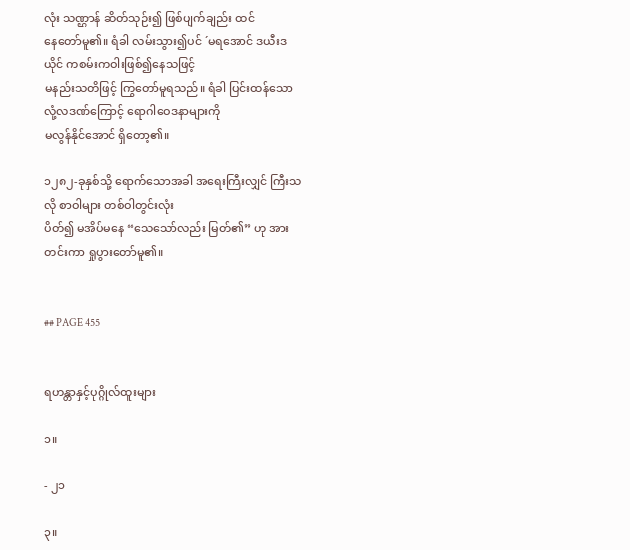လုံး သဏ္ဌာန် ဆိတ်သုဉ်း၍ ဖြစ်ပျက်ချည်း ထင်
နေတော်မူ၏။ ရံခါ လမ်းသွား၍ပင် ´မရအောင် ဒယီးဒယိုင် ကစမ်းကဝါးဖြစ်၍နေသဖြင့်
မနည်းသတိဖြင့် ကြွတော်မူရသည်။ ရံခါ ပြင်းထန်သော လုံ့လဒဏ်ကြောင့် ရောဂါဝေဒနာများကို
မလွန်နိုင်အောင် ရှိတော့၏။

၁၂၈၂-ခုနှစ်သို့ ရောက်သောအခါ အရေးကြီးလျှင် ကြီးသလို စာဝါများ တစ်ဝါတွင်းလုံး
ပိတ်၍ မအိပ်မနေ “သေသော်လည်း မြတ်၏” ဟု အားတင်းကာ ရှုပွားတော်မူ၏။


## PAGE 455


ရဟန္တာနှင့်ပုဂ္ဂိုလ်ထူးများ

၁။

- ၂၁

၃။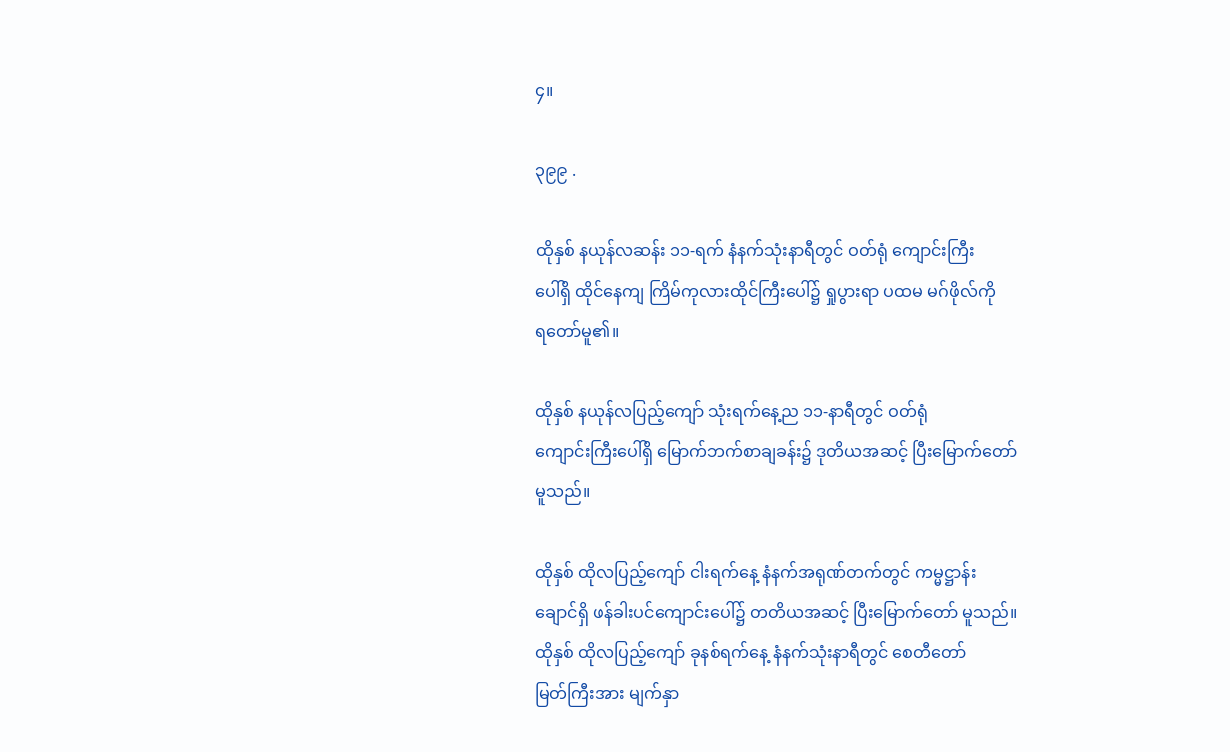၄။

၃၉၉ .

ထိုနှစ် နယုန်လဆန်း ၁၁-ရက် နံနက်သုံးနာရီတွင် ဝတ်ရုံ ကျောင်းကြီး
ပေါ်ရှိ ထိုင်နေကျ ကြိမ်ကုလားထိုင်ကြီးပေါ်၌ ရှုပွားရာ ပထမ မဂ်ဖိုလ်ကို
ရတော်မူ၏။

ထိုနှစ် နယုန်လပြည့်ကျော် သုံးရက်နေ့ည ၁၁-နာရီတွင် ဝတ်ရုံ
ကျောင်းကြီးပေါ်ရှိ မြောက်ဘက်စာချခန်း၌ ဒုတိယအဆင့် ပြီးမြောက်တော်
မူသည်။

ထိုနှစ် ထိုလပြည့်ကျော် ငါးရက်နေ့ နံနက်အရုဏ်တက်တွင် ကမ္မဋ္ဌာန်း
ချောင်ရှိ ဖန်ခါးပင်ကျောင်းပေါ်၌ တတိယအဆင့် ပြီးမြောက်တော် မူသည်။
ထိုနှစ် ထိုလပြည့်ကျော် ခုနစ်ရက်နေ့ နံနက်သုံးနာရီတွင် စေတီတော်
မြတ်ကြီးအား မျက်နှာ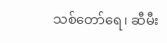သစ်တော်ရေ၊ ဆီမီး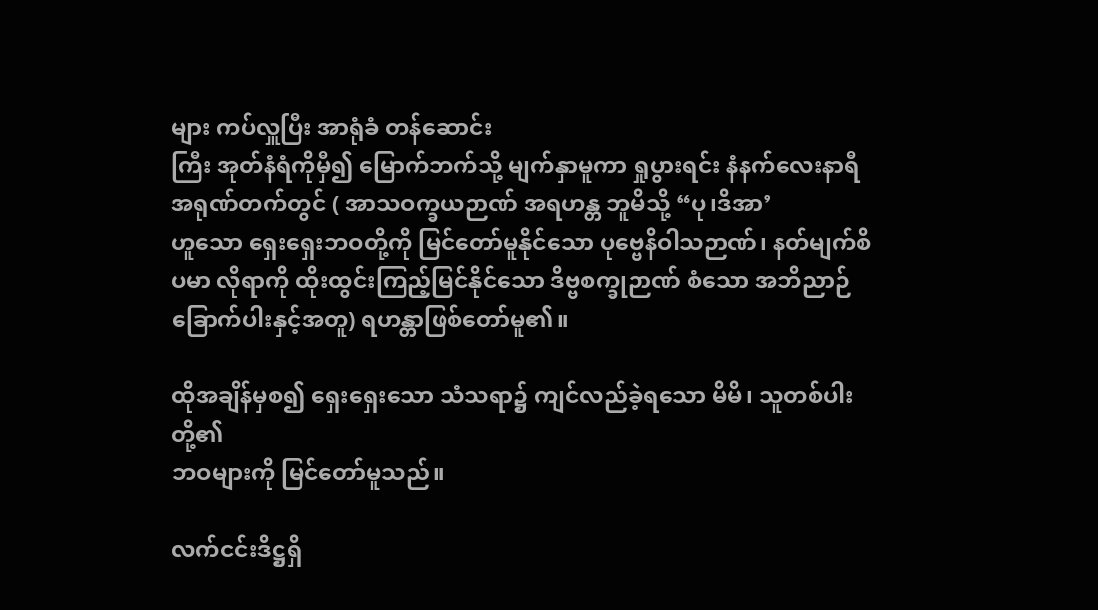များ ကပ်လှူပြီး အာရုံခံ တန်ဆောင်း
ကြီး အုတ်နံရံကိုမှီ၍ မြောက်ဘက်သို့ မျက်နှာမူကာ ရှုပွားရင်း နံနက်လေးနာရီ
အရုဏ်တက်တွင် ( အာသဝက္ခယဉာဏ် အရဟန္တ ဘူမိသို့ “ပု၊ဒိအာ’
ဟူသော ရှေးရှေးဘဝတို့ကို မြင်တော်မူနိုင်သော ပုဗ္ဗေနိဝါသဉာဏ်၊ နတ်မျက်စိ
ပမာ လိုရာကို ထိုးထွင်းကြည့်မြင်နိုင်သော ဒိဗ္ဗစက္ခုဉာဏ် စံသော အဘိညာဉ်
ခြောက်ပါးနှင့်အတူ) ရဟန္တာဖြစ်တော်မူ၏။

ထိုအချိန်မှစ၍ ရှေးရှေးသော သံသရာ၌ ကျင်လည်ခဲ့ရသော မိမိ၊ သူတစ်ပါးတို့၏
ဘဝများကို မြင်တော်မူသည်။

လက်ငင်းဒိဋ္ဌရှိ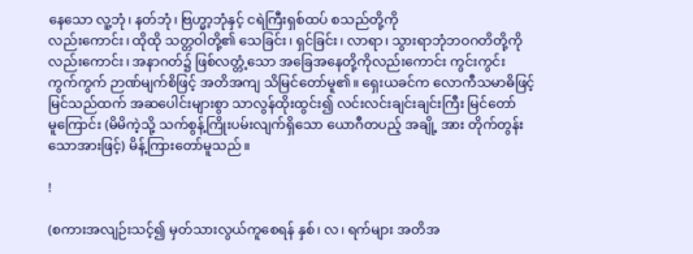နေသော လူ့ဘုံ၊ နတ်ဘုံ၊ ဗြဟ္မာ့ဘုံနှင့် ငရဲကြီးရှစ်ထပ် စသည်တို့ကို
လည်းကောင်း၊ ထိုထို သတ္တဝါတို့၏ သေခြင်း၊ ရှင်ခြင်း၊ လာရာ၊ သွားရာဘုံဘဝဂတိတို့ကို
လည်းကောင်း၊ အနာဂတ်၌ ဖြစ်လတ္တံ့သော အခြေအနေတို့ကိုလည်းကောင်း ကွင်းကွင်း
ကွက်ကွက် ဉာဏ်မျက်စိဖြင့် အတိအကျ သိမြင်တော်မူ၏။ ရှေးယခင်က လောကီသမာဓိဖြင့်
မြင်သည်ထက် အဆပေါင်းများစွာ သာလွန်ထိုးထွင်း၍ လင်းလင်းချင်းချင်းကြီး မြင်တော်
မူကြောင်း (မိမိကဲ့သို့ သက်စွန့်ကြိုးပမ်းလျက်ရှိသော ယောဂီတပည့် အချို့ အား တိုက်တွန်း
သောအားဖြင့်) မိန့်ကြားတော်မူသည်။

!

(စကားအလျဉ်းသင့်၍ မှတ်သားလွယ်ကူစေရန် နှစ်၊ လ၊ ရက်များ အတိအ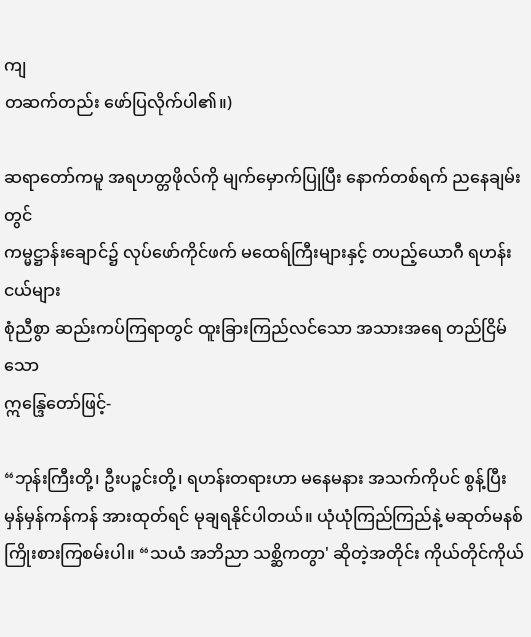ကျ
တဆက်တည်း ဖော်ပြလိုက်ပါ၏။)

ဆရာတော်ကမူ အရဟတ္တဖိုလ်ကို မျက်မှောက်ပြုပြီး နောက်တစ်ရက် ညနေချမ်းတွင်
ကမ္မဋ္ဌာန်းချောင်၌ လုပ်ဖော်ကိုင်ဖက် မထေရ်ကြီးများနှင့် တပည့်ယောဂီ ရဟန်းငယ်များ
စုံညီစွာ ဆည်းကပ်ကြရာတွင် ထူးခြားကြည်လင်သော အသားအရေ တည်ငြိမ်သော
ဣန္ဒြေတော်ဖြင့်-

“ဘုန်းကြီးတို့၊ ဦးပဉ္စင်းတို့၊ ရဟန်းတရားဟာ မနေမနား အသက်ကိုပင် စွန့်ပြီး
မှန်မှန်ကန်ကန် အားထုတ်ရင် မုချရနိုင်ပါတယ်။ ယုံယုံကြည်ကြည်နဲ့ မဆုတ်မနစ်
ကြိုးစားကြစမ်းပါ။ “သယံ အဘိညာ သစ္ဆိကတွာ' ဆိုတဲ့အတိုင်း ကိုယ်တိုင်ကိုယ်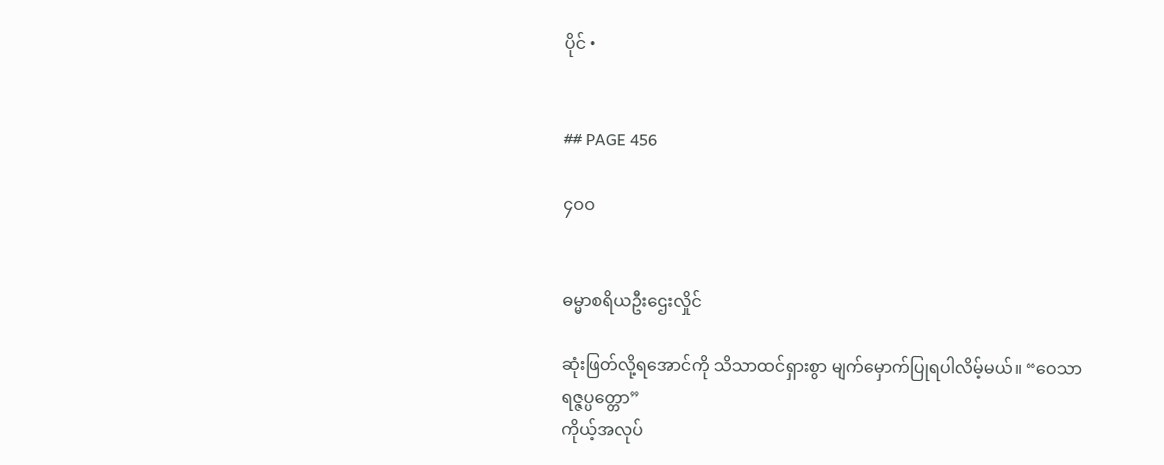ပိုင် •


## PAGE 456

၄ဝဝ


ဓမ္မာစရိယဦးဌေးလှိုင်

ဆုံးဖြတ်လို့ရအောင်ကို သိသာထင်ရှားစွာ မျက်မှောက်ပြုရပါလိမ့်မယ်။ “ဝေသာရဇ္ဇပ္ပတ္တော”
ကိုယ့်အလုပ်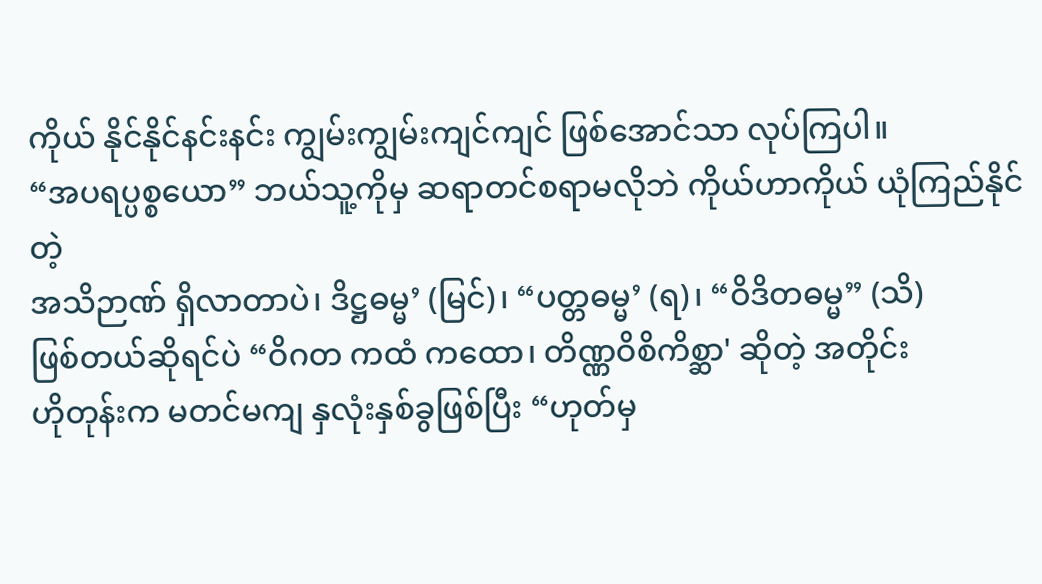ကိုယ် နိုင်နိုင်နင်းနင်း ကျွမ်းကျွမ်းကျင်ကျင် ဖြစ်အောင်သာ လုပ်ကြပါ။
“အပရပ္ပစ္စယော” ဘယ်သူ့ကိုမှ ဆရာတင်စရာမလိုဘဲ ကိုယ်ဟာကိုယ် ယုံကြည်နိုင်တဲ့
အသိဉာဏ် ရှိလာတာပဲ၊ ဒိဋ္ဌဓမ္မ’ (မြင်)၊ “ပတ္တဓမ္မ’ (ရ)၊ “ဝိဒိတဓမ္မ” (သိ)
ဖြစ်တယ်ဆိုရင်ပဲ “ဝိဂတ ကထံ ကထော၊ တိဏ္ဏဝိစိကိစ္ဆာ' ဆိုတဲ့ အတိုင်း
ဟိုတုန်းက မတင်မကျ နှလုံးနှစ်ခွဖြစ်ပြီး “ဟုတ်မှ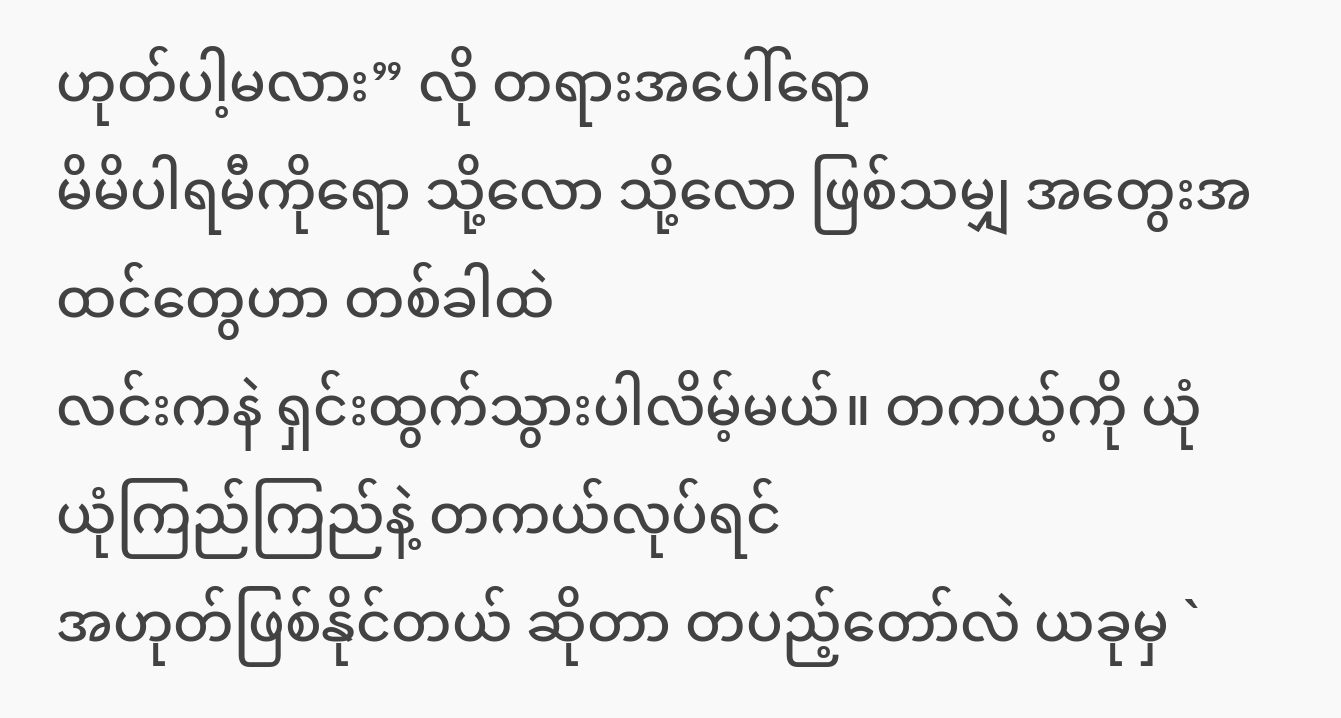ဟုတ်ပါ့မလား” လို တရားအပေါ်ရော
မိမိပါရမီကိုရော သို့လော သို့လော ဖြစ်သမျှ အတွေးအထင်တွေဟာ တစ်ခါထဲ
လင်းကနဲ ရှင်းထွက်သွားပါလိမ့်မယ်။ တကယ့်ကို ယုံယုံကြည်ကြည်နဲ့ တကယ်လုပ်ရင်
အဟုတ်ဖြစ်နိုင်တယ် ဆိုတာ တပည့်တော်လဲ ယခုမှ `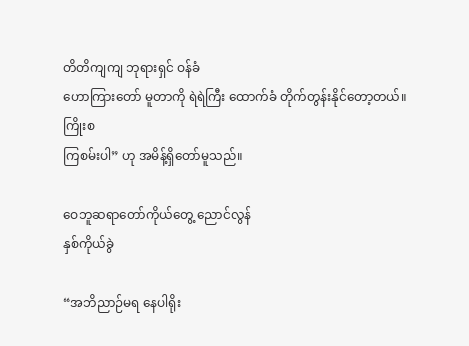တိတိကျကျ ဘုရားရှင် ဝန်ခံ
ဟောကြားတော် မူတာကို ရဲရဲကြီး ထောက်ခံ တိုက်တွန်းနိုင်တော့တယ်။ ကြိုးစ
ကြစမ်းပါ” ဟု အမိန့်ရှိတော်မူသည်။

ဝေဘူဆရာတော်ကိုယ်တွေ့ ညောင်လွန်
နှစ်ကိုယ်ခွဲ

“အဘိညာဉ်မရ နေပါရိုး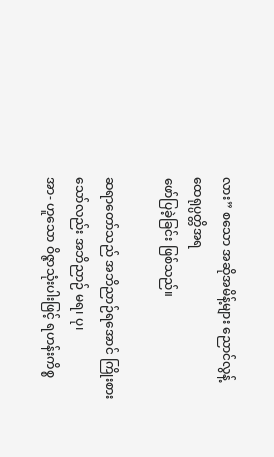လား” စသော အဆိုအမိန့်များ ညောင်လွန့် ထေရုပ္ပတ္တိအရ
ဖော်ပြခဲ့ခြင်း ဖြစ်သည်။

ဆရာတော်သည် အဘိညာဉ်ရအောင် ကြိုးစားသော်လည်း အဘိညာဉ် မရ၊ ပု၊
အာ- ဟူသော ဝိဇ္ဇာသုံးပါးဖြင့် ရဟန်းကိစ္စ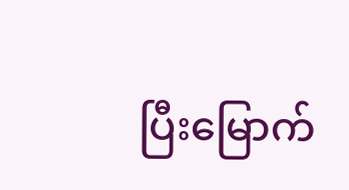ပြီးမြောက်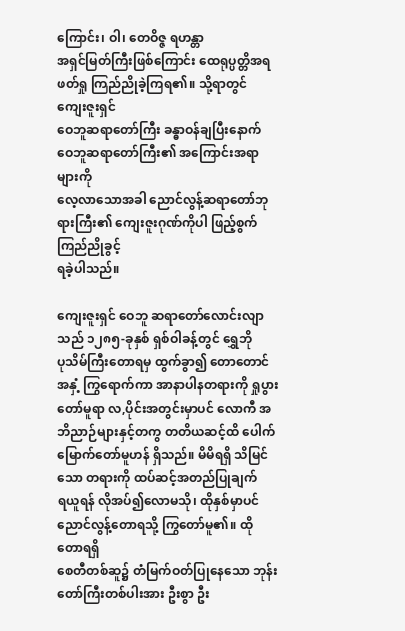ကြောင်း၊ ဝါ၊ တေဝိဇ္ဇ ရဟန္တာ
အရှင်မြတ်ကြီးဖြစ်ကြောင်း ထေရုပ္ပတ္တိအရ ဖတ်ရှု ကြည်ညိုခဲ့ကြရ၏။ သို့ရာတွင် ကျေးဇူးရှင်
ဝေဘူဆရာတော်ကြီး ခန္ဓာဝန်ချပြီးနောက် ဝေဘူဆရာတော်ကြီး၏ အကြောင်းအရာများကို
လေ့လာသောအခါ ညောင်လွန့်ဆရာတော်ဘုရားကြီး၏ ကျေးဇူးဂုဏ်ကိုပါ ဖြည့်စွက်ကြည်ညိုခွင့်
ရခဲ့ပါသည်။

ကျေးဇူးရှင် ဝေဘူ ဆရာတော်လောင်းလျာသည် ၁၂၈၅-ခုနှစ် ရှစ်ဝါခန့်တွင် ရွှေဘို
ပုသိမ်ကြီးတောရမှ ထွက်ခွာ၍ တောတောင်အနှံ့ ကြွရောက်ကာ အာနာပါနတရားကို ရှုပွား
တော်မူရာ လ,ပိုင်းအတွင်းမှာပင် လောကီ အဘိညာဉ်များနှင့်တကွ တတိယဆင့်ထိ ပေါက်
မြောက်တော်မူဟန် ရှိသည်။ မိမိရရှိ သိမြင်သော တရားကို ထပ်ဆင့်အတည်ပြုချက်
ရယူရန် လိုအပ်၍လောမသို၊ ထိုနှစ်မှာပင် ညောင်လွန့်တောရသို့ ကြွတော်မူ၏။ ထိုတောရရှိ
စေတီတစ်ဆူ၌ တံမြက်ဝတ်ပြုနေသော ဘုန်းတော်ကြီးတစ်ပါးအား ဦးစွာ ဦး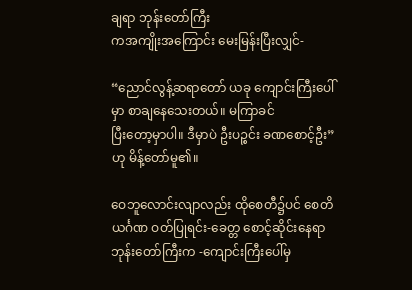ချရာ ဘုန်းတော်ကြီး
ကအကျိုးအကြောင်း မေးမြန်းပြီးလျှင်-

“ညောင်လွန့်ဆရာတော် ယခု ကျောင်းကြီးပေါ်မှာ စာချနေသေးတယ်။ မကြာခင်
ပြီးတော့မှာပါ။ ဒီမှာပဲ ဦးပဉ္စင်း ခဏစောင့်ဦး” ဟု မိန့်တော်မူ၏။

ဝေဘူလောင်းလျာလည်း ထိုစေတီ၌ပင် စေတိယင်္ဂဏ ဝတ်ပြုရင်း-ခေတ္တ စောင့်ဆိုင်းနေရာ
ဘုန်းတော်ကြီးက -ကျောင်းကြီးပေါ်မှ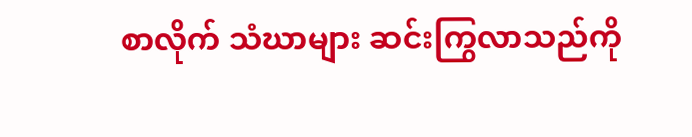စာလိုက် သံဃာများ ဆင်းကြွလာသည်ကို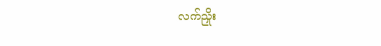လက်ညှိုး